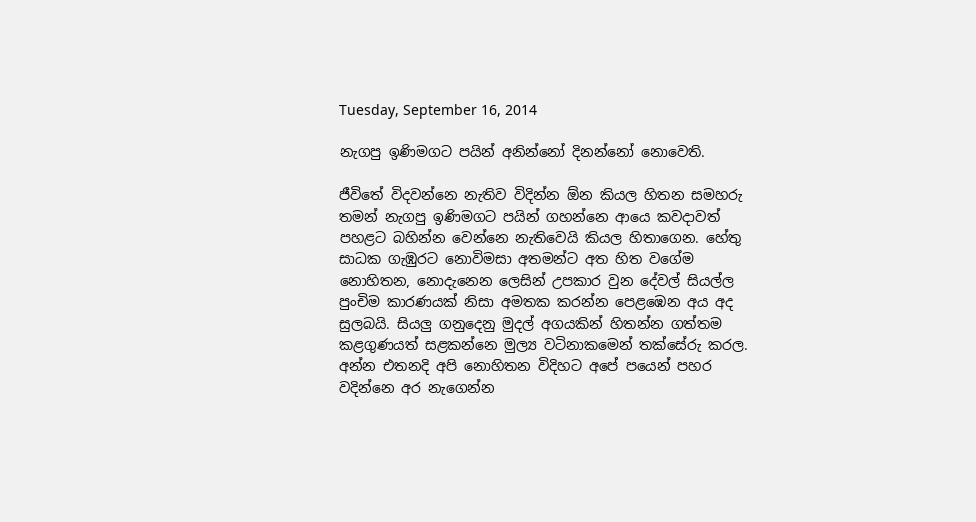Tuesday, September 16, 2014

නැගපු ඉණිමගට පයින් අනින්නෝ දිනන්නෝ නොවෙති.

ජීවිතේ විදවන්නෙ නැතිව විදින්න ඕන කියල හිතන සමහරු තමන් නැගපු ඉණිමගට පයින් ගහන්නෙ ආයෙ කවදාවත් පහළට බහින්න වෙන්නෙ නැතිවෙයි කියල හිතාගෙන. හේතු සාධක ගැඹුරට නොවිමසා අතමන්ට අත හිත වගේම නොහිතන, නොදැනෙන ලෙසින් උපකාර වුන දේවල් සියල්ල පුංචිම කාරණයක් නිසා අමතක කරන්න පෙළඹෙන අය අද සුලබයි. සියලු ගනුදෙනු මුදල් අගයකින් හිතන්න ගත්තම කළගුණයත් සළකන්නෙ මුල්‍ය වටිනාකමෙන් තක්සේරු කරල. අන්න එතනදි අපි නොහිතන විදිහට අපේ පයෙන් පහර වදින්නෙ අර නැගෙන්න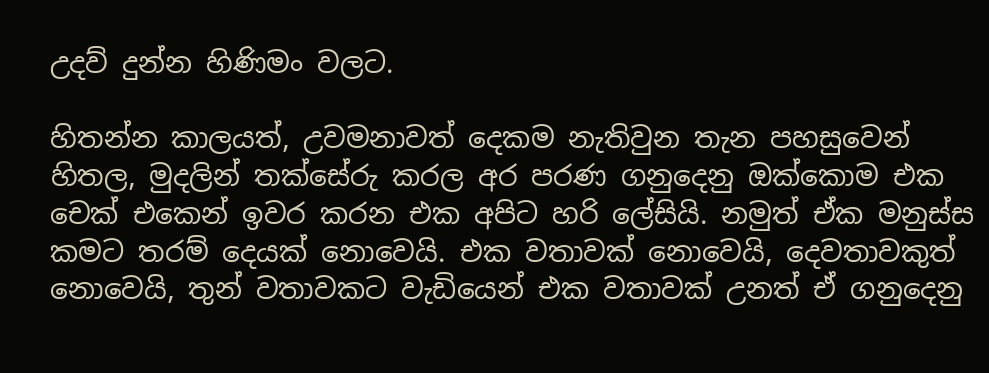උදව් දුන්න හිණිමං වලට.

හිතන්න කාලයත්, උවමනාවත් දෙකම නැතිවුන තැන පහසුවෙන් හිතල, මුදලින් තක්සේරු කරල අර පරණ ගනුදෙනු ඔක්කොම එක චෙක් එකෙන් ඉවර කරන එක අපිට හරි ලේසියි. නමුත් ඒක මනුස්ස කමට තරම් දෙයක් නොවෙයි. එක වතාවක් නොවෙයි, දෙවතාවකුත් නොවෙයි, තුන් වතාවකට වැඩියෙන් එක වතාවක් උනත් ඒ ගනුදෙනු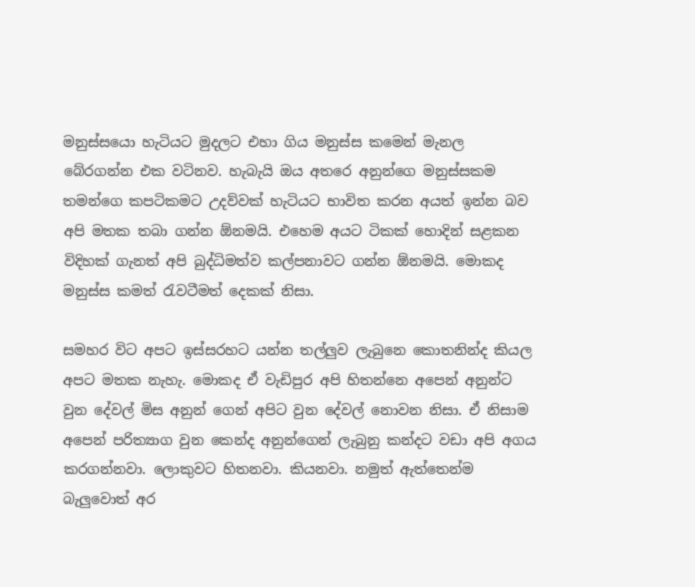මනුස්සයො හැටියට මුදලට එහා ගිය මනුස්ස කමෙන් මැනල බේරගන්න එක වටිනව. හැබැයි ඔය අතරෙ අනුන්ගෙ මනුස්සකම තමන්ගෙ කපටිකමට උදව්වක් හැටියට භාවිත කරන අයත් ඉන්න බව අපි මතක තබා ගන්න ඕනමයි. එහෙම අයට ටිකක් හොදින් සළකන විදිහක් ගැනත් අපි බුද්ධිමත්ව කල්පනාවට ගන්න ඕනමයි. මොකද මනුස්ස කමත් රැවටීමත් දෙකක් නිසා.

සමහර විට අපට ඉස්සරහට යන්න තල්ලුව ලැබුනෙ කොතනින්ද කියල අපට මතක නැහැ. මොකද ඒ වැඩිපුර අපි හිතන්නෙ අපෙන් අනුන්ට වුන දේවල් මිස අනුන් ගෙන් අපිට වුන දේවල් නොවන නිසා. ඒ නිසාම අපෙන් පරිත්‍යාග වුන කෙන්ද අනුන්ගෙන් ලැබුනු කන්දට වඩා අපි අගය කරගන්නවා. ලොකුවට හිතනවා. කියනවා. නමුත් ඇත්තෙන්ම බැලුවොත් අර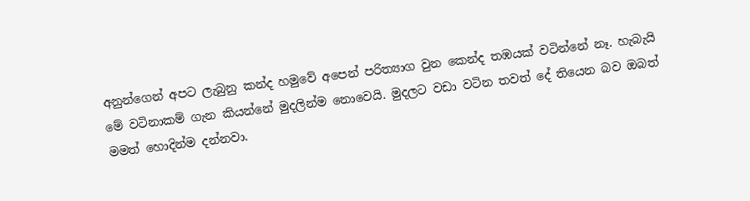අනුන්ගෙන් අපට ලැබුනු කන්ද හමුවේ අපෙන් පරිත්‍යාග වුන කෙන්ද තඹයක් වටින්නේ නෑ. හැබැයි මේ වටිනාකම් ගැන කියන්නේ මුදලින්ම නොවෙයි. මුදලට වඩා වටින තවත් දේ තියෙන බව ඔබත් මමත් හොදින්ම දන්නවා.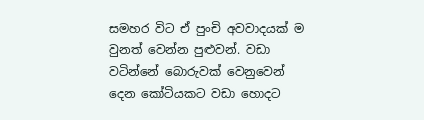සමහර විට ඒ පුංචි අවවාදයක් ම වුනත් වෙන්න පුළුවන්. වඩා වටින්නේ බොරුවක් වෙනුවෙන් දෙන කෝටියකට වඩා හොදට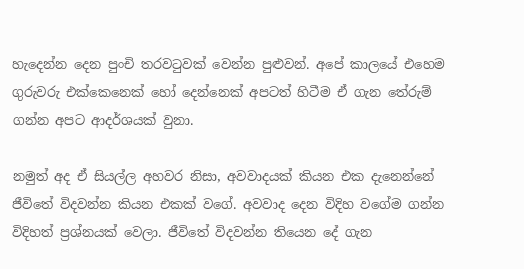හැදෙන්න දෙන පුංචි තරවටුවක් වෙන්න පුළුවන්. අපේ කාලයේ එහෙම ගුරුවරු එක්කෙනෙක් හෝ දෙන්නෙක් අපටත් හිටීම ඒ ගැන තේරුම් ගන්න අපට ආදර්ශයක් වුනා.

නමුත් අද ඒ සියල්ල අහවර නිසා, අවවාදයක් කියන එක දැනෙන්නේ ජීවිතේ විදවන්න කියන එකක් වගේ. අවවාද දෙන විදිහ වගේම ගන්න විදිහත් ප්‍රශ්නයක් වෙලා. ජීවිතේ විදවන්න තියෙන දේ ගැන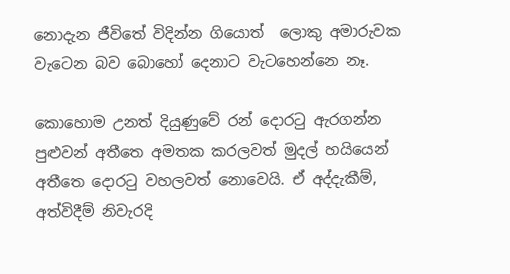නොදැන ජීවිතේ විදින්න ගියොත්  ලොකු අමාරුවක වැටෙන බව බොහෝ දෙනාට වැටහෙන්නෙ නෑ.

කොහොම උනත් දියුණුවේ රන් දොරටු ඇරගන්න පුළුවන් අතීතෙ අමතක කරලවත් මුදල් හයියෙන් අතීතෙ දොරටු වහලවත් නොවෙයි. ඒ අද්දැකීම්, අත්විදීම් නිවැරදි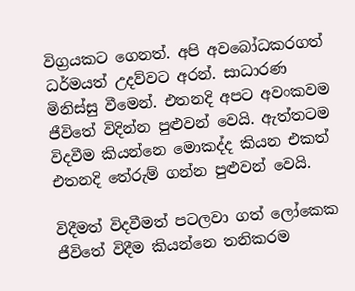විග්‍රයකට ගෙනත්. අපි අවබෝධකරගත් ධර්මයත් උදව්වට අරන්. සාධාරණ මිනිස්සු වීමෙන්. එතනදි අපට අවංකවම ජීවිතේ විදින්න පුළුවන් වෙයි. ඇත්තටම විදවීම කියන්නෙ මොකද්ද කියන එකත් එතනදි තේරුම් ගන්න පුළුවන් වෙයි.

විදීමත් විදවීමත් පටලවා ගත් ලෝකෙක ජීවිතේ විදීම කියන්නෙ තනිකරම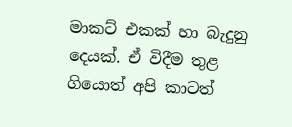මාකට් එකක් හා බැදුනු දෙයක්. ඒ විදීම තුළ ගියොත් අපි කාටත්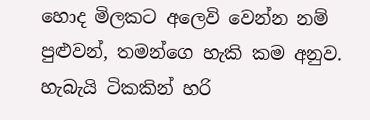හොද මිලකට අලෙවි වෙන්න නම් පුළුවන්, තමන්ගෙ හැකි කම අනුව. හැබැයි ටිකකින් හරි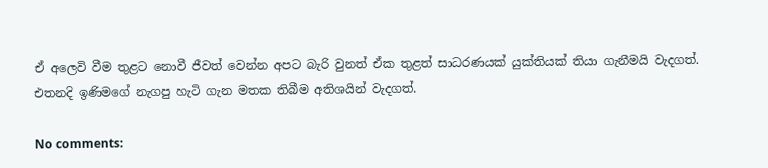ඒ අලෙවි වීම තුළට නොවී ජීවත් වෙන්න අපට බැරි වුනත් ඒක තුළත් සාධරණයක් යුක්තියක් තියා ගැනීමයි වැදගත්. එතනදි ඉණිමගේ නැගපු හැටි ගැන මතක තිබීම අතිශයින් වැදගත්.

No comments: